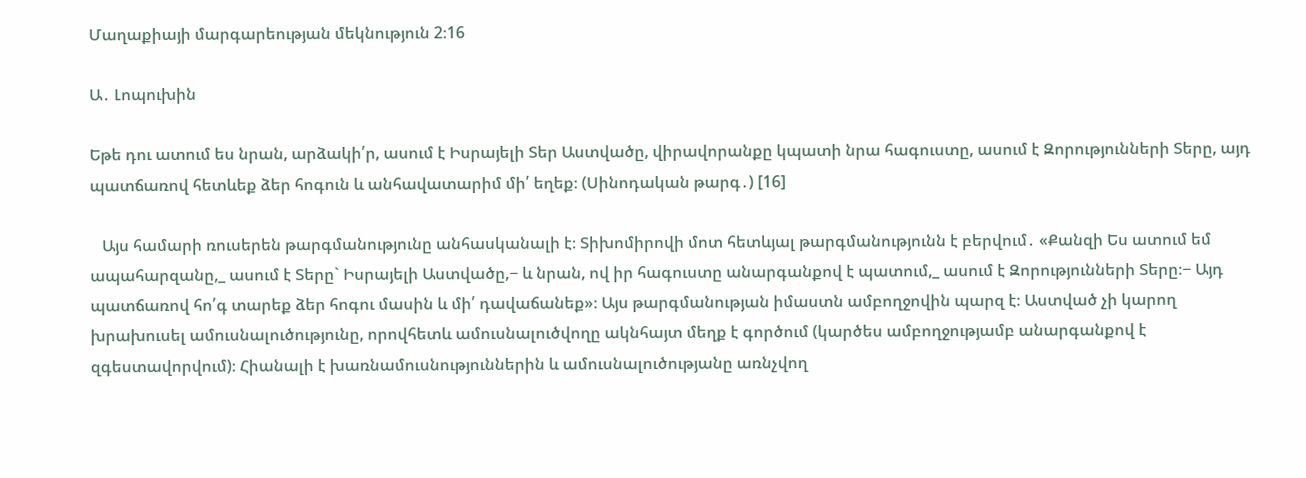Մաղաքիայի մարգարեության մեկնություն 2։16

Ա․ Լոպուխին

Եթե դու ատում ես նրան, արձակի՛ր, ասում է Իսրայելի Տեր Աստվածը, վիրավորանքը կպատի նրա հագուստը, ասում է Զորությունների Տերը, այդ պատճառով հետևեք ձեր հոգուն և անհավատարիմ մի՛ եղեք։ (Սինոդական թարգ․) [16]

   Այս համարի ռուսերեն թարգմանությունը անհասկանալի է։ Տիխոմիրովի մոտ հետևյալ թարգմանությունն է բերվում․ «Քանզի Ես ատում եմ ապահարզանը,_ ասում է Տերը` Իսրայելի Աստվածը,− և նրան, ով իր հագուստը անարգանքով է պատում,_ ասում է Զորությունների Տերը։− Այդ պատճառով հո՛գ տարեք ձեր հոգու մասին և մի՛ դավաճանեք»։ Այս թարգմանության իմաստն ամբողջովին պարզ է։ Աստված չի կարող խրախուսել ամուսնալուծությունը, որովհետև ամուսնալուծվողը ակնհայտ մեղք է գործում (կարծես ամբողջությամբ անարգանքով է զգեստավորվում)։ Հիանալի է խառնամուսնություններին և ամուսնալուծությանը առնչվող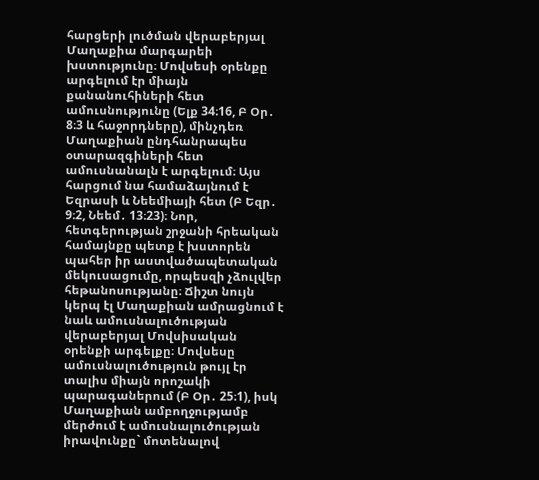հարցերի լուծման վերաբերյալ Մաղաքիա մարգարեի խստությունը։ Մովսեսի օրենքը արգելում էր միայն քանանուհիների հետ ամուսնությունը (Ելք 34։16, Բ Օր․ 8։3 և հաջորդները), մինչդեռ Մաղաքիան ընդհանրապես օտարազգիների հետ ամուսնանալն է արգելում։ Այս հարցում նա համաձայնում է Եզրասի և Նեեմիայի հետ (Բ Եզր․ 9։2, Նեեմ․ 13։23)։ Նոր, հետգերության շրջանի հրեական համայնքը պետք է խստորեն պահեր իր աստվածապետական մեկուսացումը, որպեսզի չձուլվեր հեթանոսությանը։ Ճիշտ նույն կերպ էլ Մաղաքիան ամրացնում է նաև ամուսնալուծության վերաբերյալ Մովսիսական օրենքի արգելքը։ Մովսեսը ամուսնալուծություն թույլ էր տալիս միայն որոշակի պարագաներում (Բ Օր․ 25։1), իսկ Մաղաքիան ամբողջությամբ մերժում է ամուսնալուծության իրավունքը` մոտենալով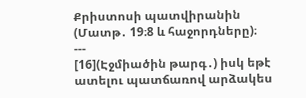Քրիստոսի պատվիրանին (Մատթ․ 19։8 և հաջորդները)։
---
[16](Էջմիածին թարգ․) իսկ եթէ ատելու պատճառով արձակես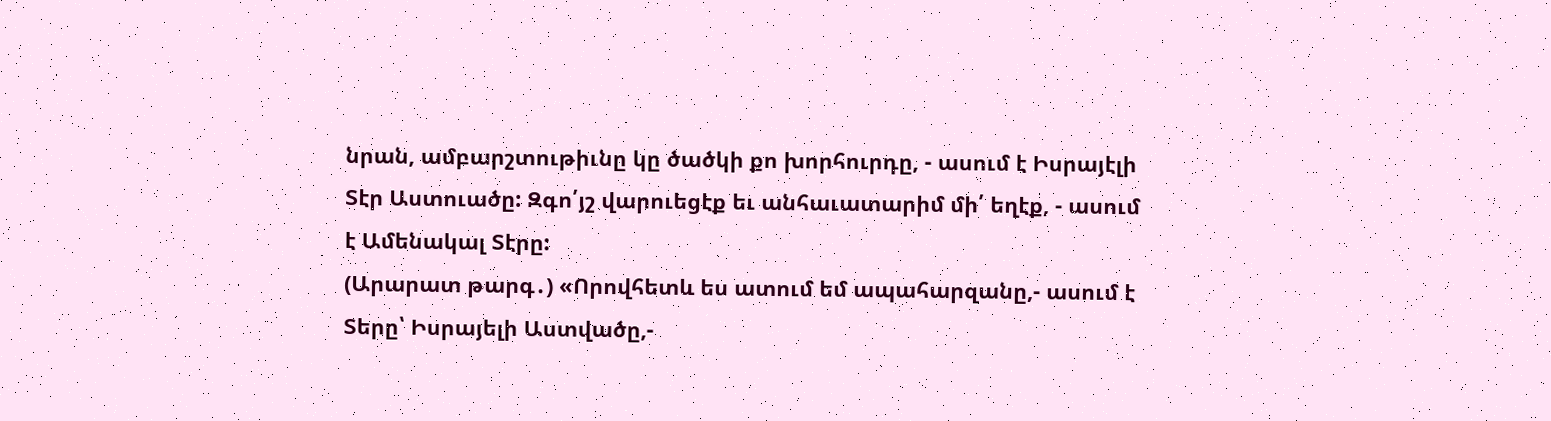նրան, ամբարշտութիւնը կը ծածկի քո խորհուրդը, - ասում է Իսրայէլի Տէր Աստուածը: Զգո՛յշ վարուեցէք եւ անհաւատարիմ մի՛ եղէք, - ասում է Ամենակալ Տէրը:
(Արարատ թարգ․) «Որովհետև ես ատում եմ ապահարզանը,- ասում է Տերը՝ Իսրայելի Աստվածը,-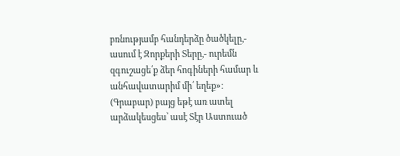բռնությամբ հանդերձը ծածկելը,- ասում է Զորքերի Տերը,- ուրեմն զգուշացե՛ք ձեր հոգիների համար և անհավատարիմ մի՛ եղեք»։
(Գրաբար) բայց եթէ առ ատել արձակեսցես՝ ասէ Տէր Աստուած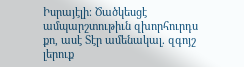Իսրայէլի։ Ծածկեսցէ ամպարշտութիւն զխորհուրդս քո, ասէ Տէր ամենակալ. զգոյշ լերուք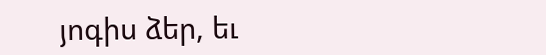յոգիս ձեր, եւ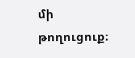մի թողուցուք։